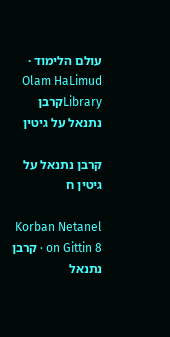עולם הלימוד · Olam HaLimud
Libraryקרבן נתנאל על גיטין

קרבן נתנאל על גיטין ח

Korban Netanel on Gittin 8 · קרבן נתנאל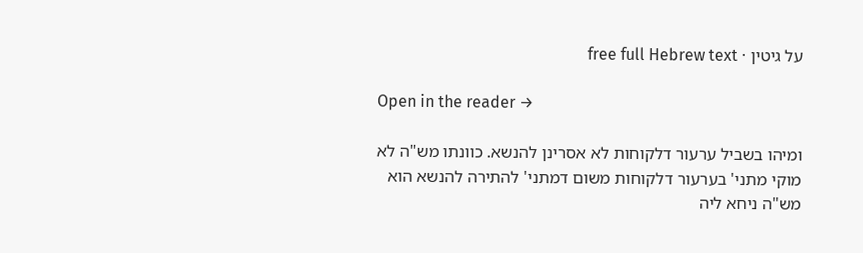על גיטין · free full Hebrew text

Open in the reader →

ומיהו בשביל ערעור דלקוחות לא אסרינן להנשא. כוונתו מש"ה לא מוקי מתני' בערעור דלקוחות משום דמתני' להתירה להנשא הוא מש"ה ניחא ליה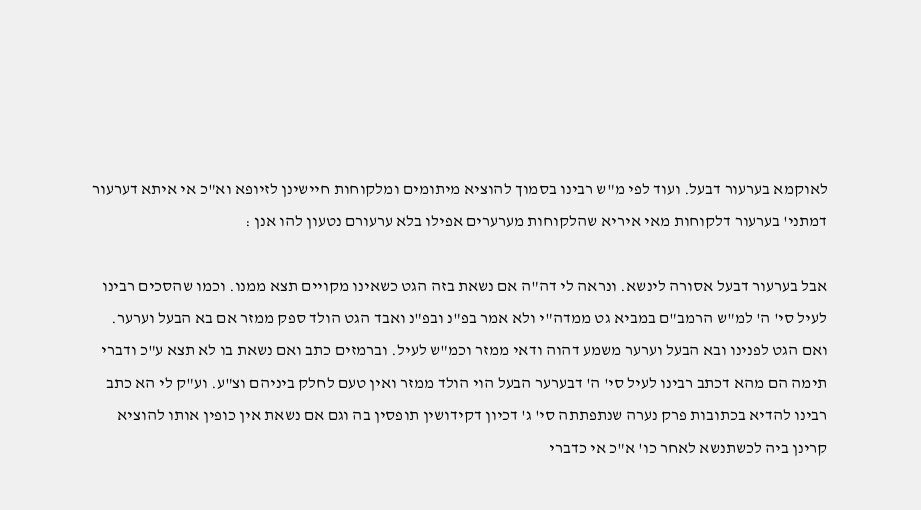לאוקמא בערעור דבעל. ועוד לפי מ"ש רבינו בסמוך להוציא מיתומים ומלקוחות חיישינן לזיופא וא"כ אי איתא דערעור דמתני' בערעור דלקוחות מאי איריא שהלקוחות מערערים אפילו בלא ערעורם נטעון להו אנן :

אבל בערעור דבעל אסורה לינשא. ונראה לי דה"ה אם נשאת בזה הגט כשאינו מקויים תצא ממנו. וכמו שהסכים רבינו לעיל סי' ה' למ"ש הרמב"ם במביא גט ממדה"י ולא אמר בפ"נ ובפ"נ ואבד הגט הולד ספק ממזר אם בא הבעל וערער. ואם הגט לפנינו ובא הבעל וערער משמע דהוה ודאי ממזר וכמ"ש לעיל. וברמזים כתב ואם נשאת בו לא תצא ע"כ ודברי תימה הם מהא דכתב רבינו לעיל סי' ה' דבערער הבעל הוי הולד ממזר ואין טעם לחלק ביניהם וצ"ע. וע"ק לי הא כתב רבינו להדיא בכתובות פרק נערה שנתפתתה סי' ג' דכיון דקידושין תופסין בה וגם אם נשאת אין כופין אותו להוציא קרינן ביה לכשתנשא לאחר כו' א"כ אי כדברי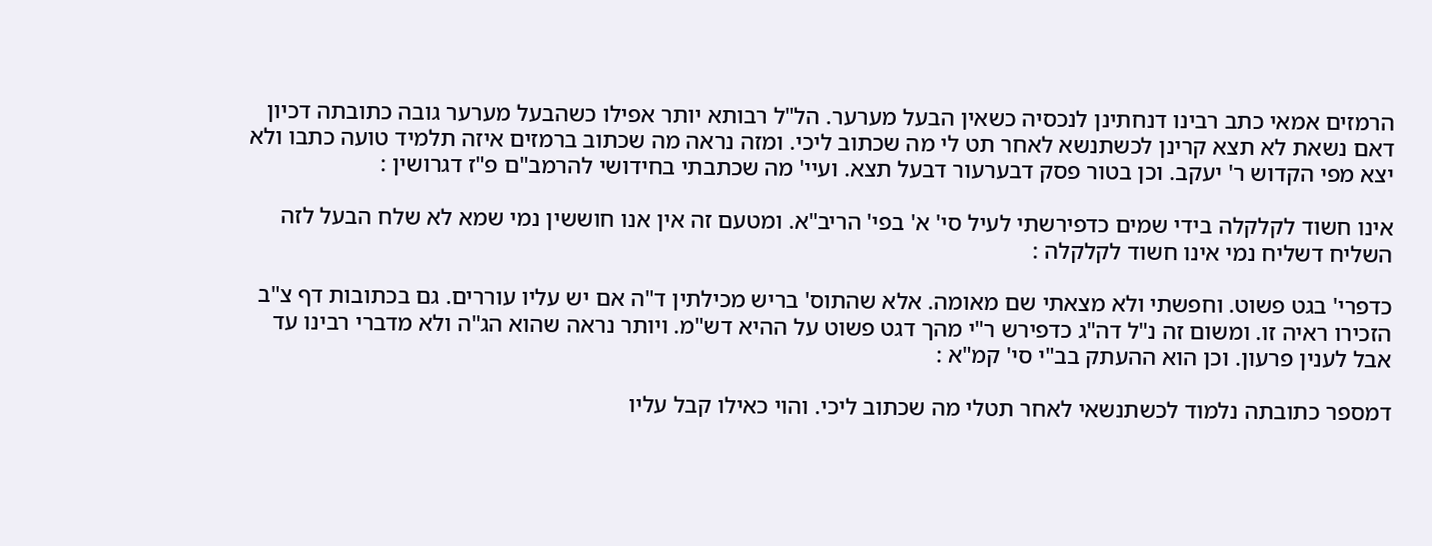הרמזים אמאי כתב רבינו דנחתינן לנכסיה כשאין הבעל מערער. הל"ל רבותא יותר אפילו כשהבעל מערער גובה כתובתה דכיון דאם נשאת לא תצא קרינן לכשתנשא לאחר תט לי מה שכתוב ליכי. ומזה נראה מה שכתוב ברמזים איזה תלמיד טועה כתבו ולא יצא מפי הקדוש ר' יעקב. וכן בטור פסק דבערעור דבעל תצא. ועיי' מה שכתבתי בחידושי להרמב"ם פ"ז דגרושין :

אינו חשוד לקלקלה בידי שמים כדפירשתי לעיל סי' א' בפי' הריב"א. ומטעם זה אין אנו חוששין נמי שמא לא שלח הבעל לזה השליח דשליח נמי אינו חשוד לקלקלה :

כדפרי' בגט פשוט. וחפשתי ולא מצאתי שם מאומה. אלא שהתוס' בריש מכילתין ד"ה אם יש עליו עוררים. גם בכתובות דף צ"ב הזכירו ראיה זו. ומשום זה נ"ל דה"ג כדפירש ר"י מהך דגט פשוט על ההיא דש"מ. ויותר נראה שהוא הג"ה ולא מדברי רבינו עד אבל לענין פרעון. וכן הוא ההעתק בב"י סי' קמ"א :

דמספר כתובתה נלמוד לכשתנשאי לאחר תטלי מה שכתוב ליכי. והוי כאילו קבל עליו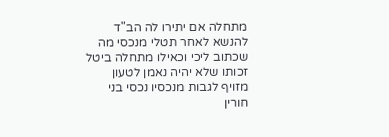מתחלה אם יתירו לה הב"ד להנשא לאחר תטלי מנכסי מה שכתוב ליכי וכאילו מתחלה ביטל זכותו שלא יהיה נאמן לטעון מזויף לגבות מנכסיו נכסי בני חורין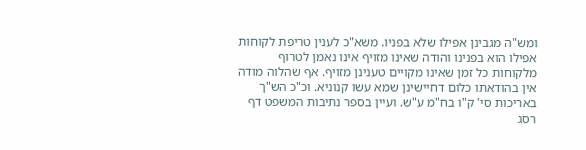ומש"ה מגבינן אפילו שלא בפניו. משא"כ לענין טריפת לקוחות אפילו הוא בפנינו והודה שאינו מזויף אינו נאמן לטרוף מלקוחות כל זמן שאינו מקויים טענינן מזויף. אף שהלוה מודה אין בהודאתו כלום דחיישינן שמא עשו קנוניא. וכ"כ הש"ך באריכות סי' ק"ו בח"מ ע"ש. ועיין בספר נתיבות המשפט דף רסג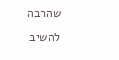שהרבה להשיב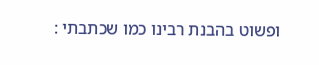ופשוט בהבנת רבינו כמו שכתבתי :